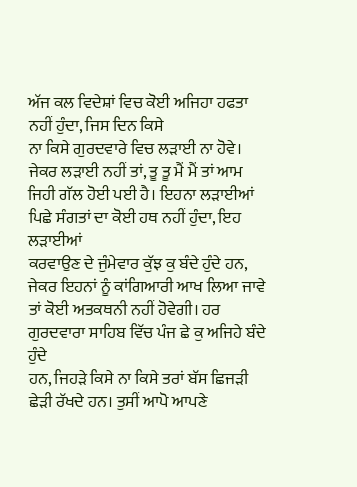ਅੱਜ ਕਲ ਵਿਦੇਸ਼ਾਂ ਵਿਚ ਕੋਈ ਅਜਿਹਾ ਹਫਤਾ ਨਹੀਂ ਹੁੰਦਾ, ਜਿਸ ਦਿਨ ਕਿਸੇ
ਨਾ ਕਿਸੇ ਗੁਰਦਵਾਰੇ ਵਿਚ ਲੜਾਈ ਨਾ ਹੋਵੇ। ਜੇਕਰ ਲੜਾਈ ਨਹੀਂ ਤਾਂ, ਤੂ ਤੂ ਮੈਂ ਮੈਂ ਤਾਂ ਆਮ
ਜਿਹੀ ਗੱਲ ਹੋਈ ਪਈ ਹੈ। ਇਹਨਾ ਲੜਾਈਆਂ ਪਿਛੇ ਸੰਗਤਾਂ ਦਾ ਕੋਈ ਹਥ ਨਹੀਂ ਹੁੰਦਾ, ਇਹ ਲੜਾਈਆਂ
ਕਰਵਾਉਣ ਦੇ ਜੁੰਮੇਵਾਰ ਕੁੱਝ ਕੁ ਬੰਦੇ ਹੁੰਦੇ ਹਨ, ਜੇਕਰ ਇਹਨਾਂ ਨੂੰ ਕਾਂਗਿਆਰੀ ਆਖ ਲਿਆ ਜਾਵੇ
ਤਾਂ ਕੋਈ ਅਤਕਥਨੀ ਨਹੀਂ ਹੋਵੇਗੀ। ਹਰ ਗੁਰਦਵਾਰਾ ਸਾਹਿਬ ਵਿੱਚ ਪੰਜ ਛੇ ਕੁ ਅਜਿਹੇ ਬੰਦੇ ਹੁੰਦੇ
ਹਨ, ਜਿਹੜੇ ਕਿਸੇ ਨਾ ਕਿਸੇ ਤਰਾਂ ਬੱਸ ਛਿਜੜੀ ਛੇੜੀ ਰੱਖਦੇ ਹਨ। ਤੁਸੀਂ ਆਪੋ ਆਪਣੇ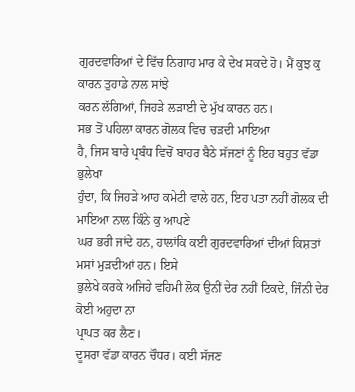ਗੁਰਦਵਾਰਿਆਂ ਦੇ ਵਿੱਚ ਨਿਗਾਹ ਮਾਰ ਕੇ ਦੇਖ ਸਕਦੇ ਹੋ। ਮੈਂ ਕੁਝ ਕੁ ਕਾਰਨ ਤੁਹਾਡੇ ਨਾਲ ਸਾਂਝੇ
ਕਰਨ ਲੱਗਿਆਂ, ਜਿਹੜੇ ਲੜਾਈ ਦੇ ਮੁੱਖ ਕਾਰਨ ਹਨ।
ਸਭ ਤੋਂ ਪਹਿਲਾ ਕਾਰਨ ਗੋਲਕ ਵਿਚ ਚੜਦੀ ਮਾਇਆ
ਹੈ, ਜਿਸ ਬਾਰੇ ਪ੍ਰਬੰਧ ਵਿਚੋਂ ਬਾਹਰ ਬੈਠੇ ਸੱਜਣਾਂ ਨੂੰ ਇਹ ਬਹੁਤ ਵੱਡਾ ਭੁਲੇਖਾ
ਹੁੰਦਾ, ਕਿ ਜਿਹੜੇ ਆਹ ਕਮੇਟੀ ਵਾਲੇ ਹਨ, ਇਹ ਪਤਾ ਨਹੀਂ ਗੋਲਕ ਦੀ ਮਾਇਆ ਨਾਲ ਕਿੰਨੇ ਕੁ ਆਪਣੇ
ਘਰ ਭਰੀ ਜਾਂਦੇ ਹਨ, ਹਾਲਾਂਕਿ ਕਈ ਗੁਰਦਵਾਰਿਆਂ ਦੀਆਂ ਕਿਸ਼ਤਾਂ ਮਸਾਂ ਮੁੜਦੀਆਂ ਹਨ। ਇਸੇ
ਭੁਲੇਖੇ ਕਰਕੇ ਅਜਿਹੇ ਵਹਿਮੀ ਲੋਕ ਉਨੀਂ ਦੇਰ ਨਹੀਂ ਟਿਕਦੇ, ਜਿੰਨੀ ਦੇਰ ਕੋਈ ਅਹੁਦਾ ਨਾ
ਪ੍ਰਾਪਤ ਕਰ ਲੈਣ।
ਦੂਸਰਾ ਵੱਡਾ ਕਾਰਨ ਚੌਧਰ। ਕਈ ਸੱਜਣ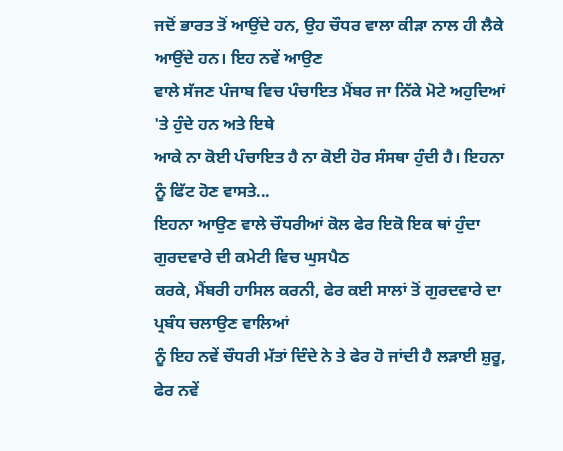ਜਦੋਂ ਭਾਰਤ ਤੋਂ ਆਉਂਦੇ ਹਨ, ਉਹ ਚੌਧਰ ਵਾਲਾ ਕੀੜਾ ਨਾਲ ਹੀ ਲੈਕੇ ਆਉਂਦੇ ਹਨ। ਇਹ ਨਵੇਂ ਆਉਣ
ਵਾਲੇ ਸੱਜਣ ਪੰਜਾਬ ਵਿਚ ਪੰਚਾਇਤ ਮੈਂਬਰ ਜਾ ਨਿੱਕੇ ਮੋਟੇ ਅਹੁਦਿਆਂ 'ਤੇ ਹੁੰਦੇ ਹਨ ਅਤੇ ਇਥੇ
ਆਕੇ ਨਾ ਕੋਈ ਪੰਚਾਇਤ ਹੈ ਨਾ ਕੋਈ ਹੋਰ ਸੰਸਥਾ ਹੁੰਦੀ ਹੈ। ਇਹਨਾ ਨੂੰ ਫਿੱਟ ਹੋਣ ਵਾਸਤੇ...
ਇਹਨਾ ਆਉਣ ਵਾਲੇ ਚੌਧਰੀਆਂ ਕੋਲ ਫੇਰ ਇਕੋ ਇਕ ਥਾਂ ਹੁੰਦਾ ਗੁਰਦਵਾਰੇ ਦੀ ਕਮੇਟੀ ਵਿਚ ਘੁਸਪੈਠ
ਕਰਕੇ, ਮੈਂਬਰੀ ਹਾਸਿਲ ਕਰਨੀ, ਫੇਰ ਕਈ ਸਾਲਾਂ ਤੋਂ ਗੁਰਦਵਾਰੇ ਦਾ ਪ੍ਰਬੰਧ ਚਲਾਉਣ ਵਾਲਿਆਂ
ਨੂੰ ਇਹ ਨਵੇਂ ਚੌਧਰੀ ਮੱਤਾਂ ਦਿੰਦੇ ਨੇ ਤੇ ਫੇਰ ਹੋ ਜਾਂਦੀ ਹੈ ਲੜਾਈ ਸ਼ੁਰੂ, ਫੇਰ ਨਵੇਂ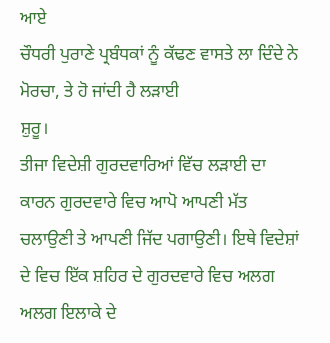ਆਏ
ਚੌਧਰੀ ਪੁਰਾਣੇ ਪ੍ਰਬੰਧਕਾਂ ਨੂੰ ਕੱਢਣ ਵਾਸਤੇ ਲਾ ਦਿੰਦੇ ਨੇ ਮੋਰਚਾ, ਤੇ ਹੋ ਜਾਂਦੀ ਹੈ ਲੜਾਈ
ਸ਼ੁਰੂ।
ਤੀਜਾ ਵਿਦੇਸ਼ੀ ਗੁਰਦਵਾਰਿਆਂ ਵਿੱਚ ਲੜਾਈ ਦਾ
ਕਾਰਨ ਗੁਰਦਵਾਰੇ ਵਿਚ ਆਪੋ ਆਪਣੀ ਮੱਤ ਚਲਾਉਣੀ ਤੇ ਆਪਣੀ ਜਿੱਦ ਪਗਾਉਣੀ। ਇਥੇ ਵਿਦੇਸ਼ਾਂ
ਦੇ ਵਿਚ ਇੱਕ ਸ਼ਹਿਰ ਦੇ ਗੁਰਦਵਾਰੇ ਵਿਚ ਅਲਗ ਅਲਗ ਇਲਾਕੇ ਦੇ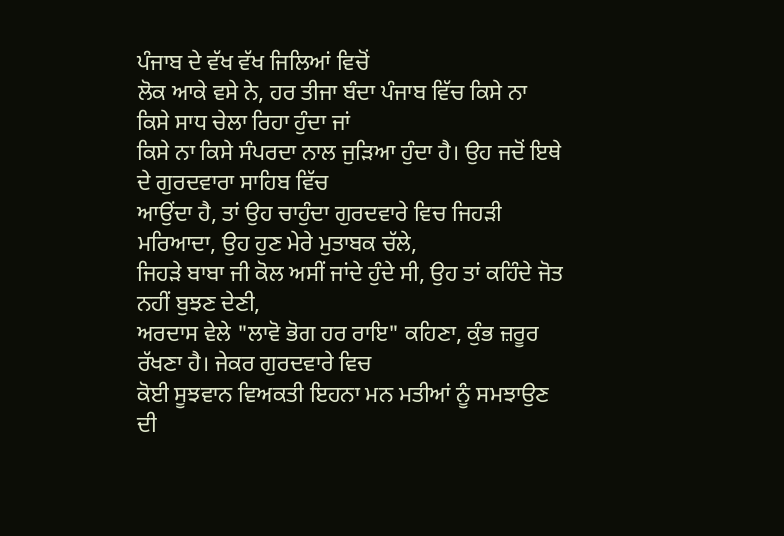ਪੰਜਾਬ ਦੇ ਵੱਖ ਵੱਖ ਜਿਲਿਆਂ ਵਿਚੋਂ
ਲੋਕ ਆਕੇ ਵਸੇ ਨੇ, ਹਰ ਤੀਜਾ ਬੰਦਾ ਪੰਜਾਬ ਵਿੱਚ ਕਿਸੇ ਨਾ ਕਿਸੇ ਸਾਧ ਚੇਲਾ ਰਿਹਾ ਹੁੰਦਾ ਜਾਂ
ਕਿਸੇ ਨਾ ਕਿਸੇ ਸੰਪਰਦਾ ਨਾਲ ਜੁੜਿਆ ਹੁੰਦਾ ਹੈ। ਉਹ ਜਦੋਂ ਇਥੇ ਦੇ ਗੁਰਦਵਾਰਾ ਸਾਹਿਬ ਵਿੱਚ
ਆਉਂਦਾ ਹੈ, ਤਾਂ ਉਹ ਚਾਹੁੰਦਾ ਗੁਰਦਵਾਰੇ ਵਿਚ ਜਿਹੜੀ ਮਰਿਆਦਾ, ਉਹ ਹੁਣ ਮੇਰੇ ਮੁਤਾਬਕ ਚੱਲੇ,
ਜਿਹੜੇ ਬਾਬਾ ਜੀ ਕੋਲ ਅਸੀਂ ਜਾਂਦੇ ਹੁੰਦੇ ਸੀ, ਉਹ ਤਾਂ ਕਹਿੰਦੇ ਜੋਤ ਨਹੀਂ ਬੁਝਣ ਦੇਣੀ,
ਅਰਦਾਸ ਵੇਲੇ "ਲਾਵੋ ਭੋਗ ਹਰ ਰਾਇ" ਕਹਿਣਾ, ਕੁੰਭ ਜ਼ਰੂਰ ਰੱਖਣਾ ਹੈ। ਜੇਕਰ ਗੁਰਦਵਾਰੇ ਵਿਚ
ਕੋਈ ਸੂਝਵਾਨ ਵਿਅਕਤੀ ਇਹਨਾ ਮਨ ਮਤੀਆਂ ਨੂੰ ਸਮਝਾਉਣ ਦੀ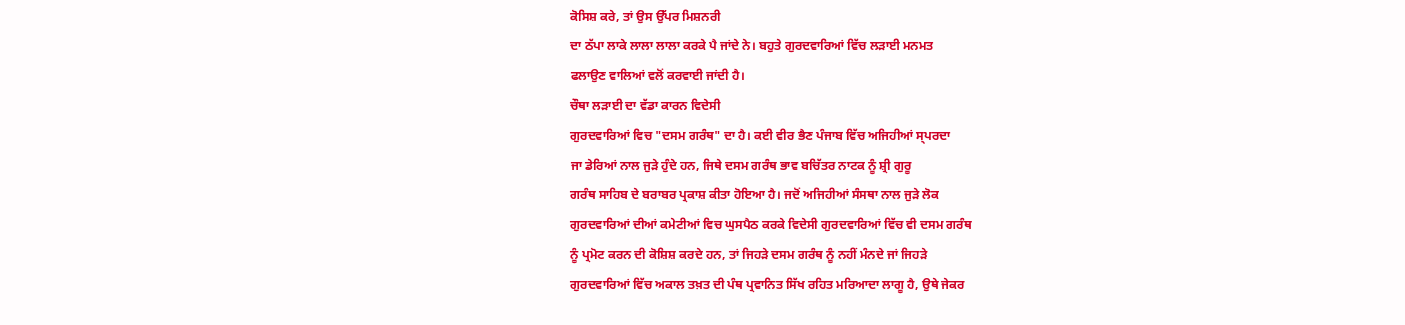ਕੋਸਿਸ਼ ਕਰੇ, ਤਾਂ ਉਸ ਉੱਪਰ ਮਿਸ਼ਨਰੀ
ਦਾ ਠੱਪਾ ਲਾਕੇ ਲਾਲਾ ਲਾਲਾ ਕਰਕੇ ਪੈ ਜਾਂਦੇ ਨੇ। ਬਹੁਤੇ ਗੁਰਦਵਾਰਿਆਂ ਵਿੱਚ ਲੜਾਈ ਮਨਮਤ
ਫਲਾਉਣ ਵਾਲਿਆਂ ਵਲੋਂ ਕਰਵਾਈ ਜਾਂਦੀ ਹੈ।
ਚੌਥਾ ਲੜਾਈ ਦਾ ਵੱਡਾ ਕਾਰਨ ਵਿਦੇਸੀ
ਗੁਰਦਵਾਰਿਆਂ ਵਿਚ "ਦਸਮ ਗਰੰਥ" ਦਾ ਹੈ। ਕਈ ਵੀਰ ਭੈਣ ਪੰਜਾਬ ਵਿੱਚ ਅਜਿਹੀਆਂ ਸ੍ਪਰਦਾ
ਜਾ ਡੇਰਿਆਂ ਨਾਲ ਜੁੜੇ ਹੁੰਦੇ ਹਨ, ਜਿਥੇ ਦਸਮ ਗਰੰਥ ਭਾਵ ਬਚਿੱਤਰ ਨਾਟਕ ਨੂੰ ਸ਼੍ਰੀ ਗੁਰੂ
ਗਰੰਥ ਸਾਹਿਬ ਦੇ ਬਰਾਬਰ ਪ੍ਰਕਾਸ਼ ਕੀਤਾ ਹੋਇਆ ਹੈ। ਜਦੋਂ ਅਜਿਹੀਆਂ ਸੰਸਥਾ ਨਾਲ ਜੁੜੇ ਲੋਕ
ਗੁਰਦਵਾਰਿਆਂ ਦੀਆਂ ਕਮੇਟੀਆਂ ਵਿਚ ਘੁਸਪੈਠ ਕਰਕੇ ਵਿਦੇਸੀ ਗੁਰਦਵਾਰਿਆਂ ਵਿੱਚ ਵੀ ਦਸਮ ਗਰੰਥ
ਨੂੰ ਪ੍ਰਮੋਟ ਕਰਨ ਦੀ ਕੋਸ਼ਿਸ਼ ਕਰਦੇ ਹਨ, ਤਾਂ ਜਿਹੜੇ ਦਸਮ ਗਰੰਥ ਨੂੰ ਨਹੀਂ ਮੰਨਦੇ ਜਾਂ ਜਿਹੜੇ
ਗੁਰਦਵਾਰਿਆਂ ਵਿੱਚ ਅਕਾਲ ਤਖ਼ਤ ਦੀ ਪੰਥ ਪ੍ਰਵਾਨਿਤ ਸਿੱਖ ਰਹਿਤ ਮਰਿਆਦਾ ਲਾਗੂ ਹੈ, ਉਥੇ ਜੇਕਰ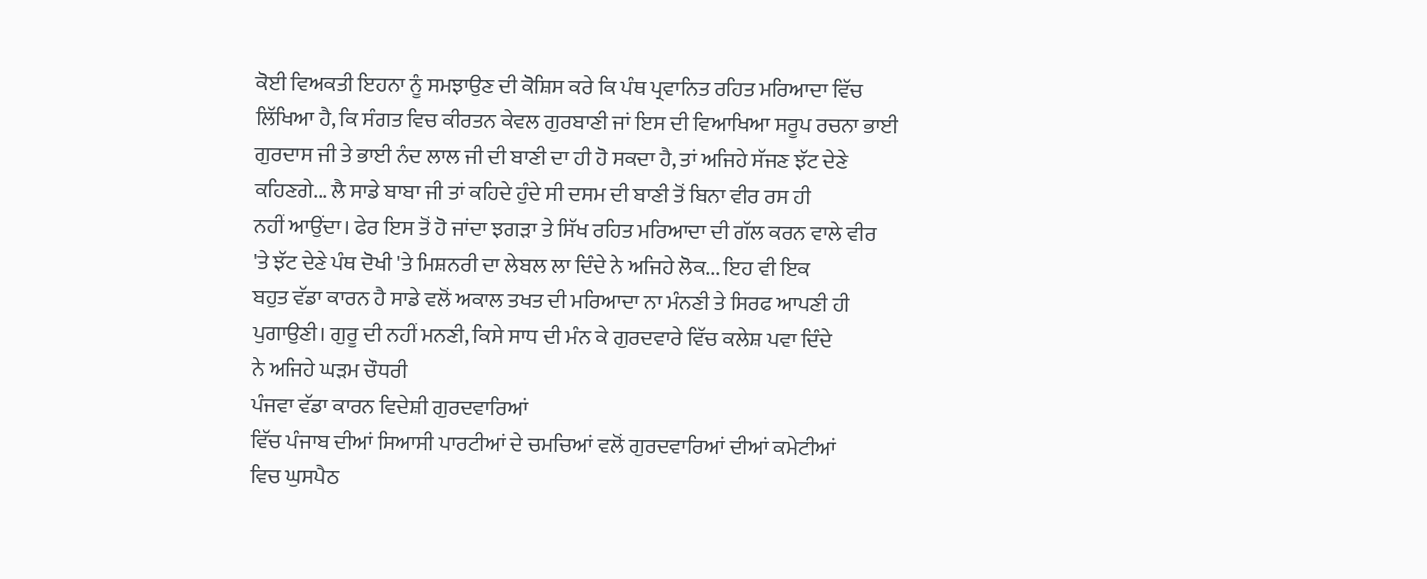ਕੋਈ ਵਿਅਕਤੀ ਇਹਨਾ ਨੂੰ ਸਮਝਾਉਣ ਦੀ ਕੋਸ਼ਿਸ ਕਰੇ ਕਿ ਪੰਥ ਪ੍ਰਵਾਨਿਤ ਰਹਿਤ ਮਰਿਆਦਾ ਵਿੱਚ
ਲਿੱਖਿਆ ਹੈ, ਕਿ ਸੰਗਤ ਵਿਚ ਕੀਰਤਨ ਕੇਵਲ ਗੁਰਬਾਣੀ ਜਾਂ ਇਸ ਦੀ ਵਿਆਖਿਆ ਸਰੂਪ ਰਚਨਾ ਭਾਈ
ਗੁਰਦਾਸ ਜੀ ਤੇ ਭਾਈ ਨੰਦ ਲਾਲ ਜੀ ਦੀ ਬਾਣੀ ਦਾ ਹੀ ਹੋ ਸਕਦਾ ਹੈ, ਤਾਂ ਅਜਿਹੇ ਸੱਜਣ ਝੱਟ ਦੇਣੇ
ਕਹਿਣਗੇ... ਲੈ ਸਾਡੇ ਬਾਬਾ ਜੀ ਤਾਂ ਕਹਿਦੇ ਹੁੰਦੇ ਸੀ ਦਸਮ ਦੀ ਬਾਣੀ ਤੋਂ ਬਿਨਾ ਵੀਰ ਰਸ ਹੀ
ਨਹੀਂ ਆਉਂਦਾ। ਫੇਰ ਇਸ ਤੋਂ ਹੋ ਜਾਂਦਾ ਝਗੜਾ ਤੇ ਸਿੱਖ ਰਹਿਤ ਮਰਿਆਦਾ ਦੀ ਗੱਲ ਕਰਨ ਵਾਲੇ ਵੀਰ
'ਤੇ ਝੱਟ ਦੇਣੇ ਪੰਥ ਦੋਖੀ 'ਤੇ ਮਿਸ਼ਨਰੀ ਦਾ ਲੇਬਲ ਲਾ ਦਿੰਦੇ ਨੇ ਅਜਿਹੇ ਲੋਕ... ਇਹ ਵੀ ਇਕ
ਬਹੁਤ ਵੱਡਾ ਕਾਰਨ ਹੈ ਸਾਡੇ ਵਲੋਂ ਅਕਾਲ ਤਖਤ ਦੀ ਮਰਿਆਦਾ ਨਾ ਮੰਨਣੀ ਤੇ ਸਿਰਫ ਆਪਣੀ ਹੀ
ਪੁਗਾਉਣੀ। ਗੁਰੂ ਦੀ ਨਹੀਂ ਮਨਣੀ, ਕਿਸੇ ਸਾਧ ਦੀ ਮੰਨ ਕੇ ਗੁਰਦਵਾਰੇ ਵਿੱਚ ਕਲੇਸ਼ ਪਵਾ ਦਿੰਦੇ
ਨੇ ਅਜਿਹੇ ਘੜਮ ਚੌਧਰੀ
ਪੰਜਵਾ ਵੱਡਾ ਕਾਰਨ ਵਿਦੇਸ਼ੀ ਗੁਰਦਵਾਰਿਆਂ
ਵਿੱਚ ਪੰਜਾਬ ਦੀਆਂ ਸਿਆਸੀ ਪਾਰਟੀਆਂ ਦੇ ਚਮਚਿਆਂ ਵਲੋਂ ਗੁਰਦਵਾਰਿਆਂ ਦੀਆਂ ਕਮੇਟੀਆਂ
ਵਿਚ ਘੁਸਪੈਠ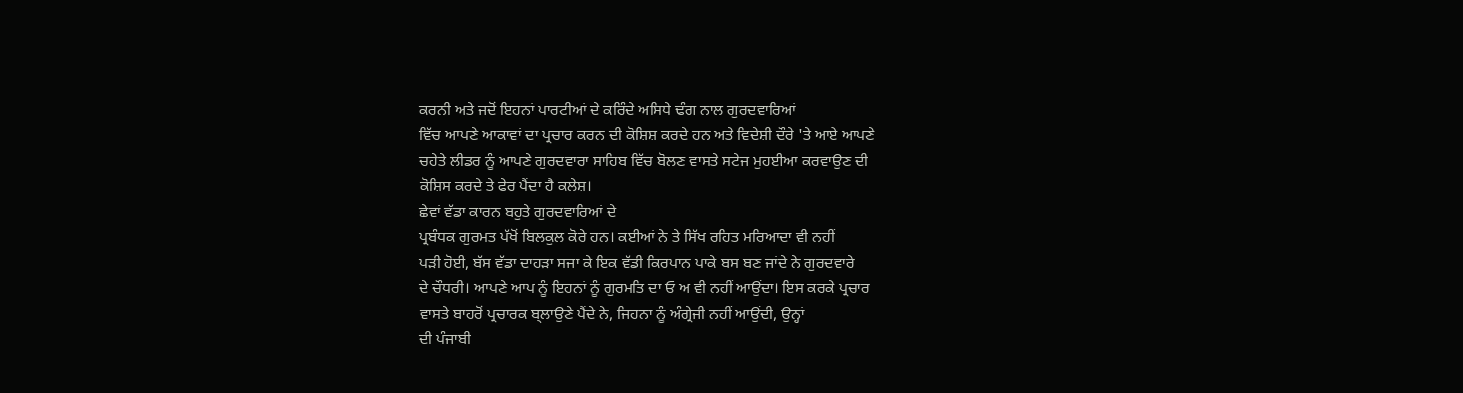ਕਰਨੀ ਅਤੇ ਜਦੋਂ ਇਹਨਾਂ ਪਾਰਟੀਆਂ ਦੇ ਕਰਿੰਦੇ ਅਸਿਧੇ ਢੰਗ ਨਾਲ ਗੁਰਦਵਾਰਿਆਂ
ਵਿੱਚ ਆਪਣੇ ਆਕਾਵਾਂ ਦਾ ਪ੍ਰਚਾਰ ਕਰਨ ਦੀ ਕੋਸ਼ਿਸ਼ ਕਰਦੇ ਹਨ ਅਤੇ ਵਿਦੇਸ਼ੀ ਦੌਰੇ 'ਤੇ ਆਏ ਆਪਣੇ
ਚਹੇਤੇ ਲੀਡਰ ਨੂੰ ਆਪਣੇ ਗੁਰਦਵਾਰਾ ਸਾਹਿਬ ਵਿੱਚ ਬੋਲਣ ਵਾਸਤੇ ਸਟੇਜ ਮੁਹਈਆ ਕਰਵਾਉਣ ਦੀ
ਕੋਸ਼ਿਸ ਕਰਦੇ ਤੇ ਫੇਰ ਪੈਂਦਾ ਹੈ ਕਲੇਸ਼।
ਛੇਵਾਂ ਵੱਡਾ ਕਾਰਨ ਬਹੁਤੇ ਗੁਰਦਵਾਰਿਆਂ ਦੇ
ਪ੍ਰਬੰਧਕ ਗੁਰਮਤ ਪੱਖੋਂ ਬਿਲਕੁਲ ਕੋਰੇ ਹਨ। ਕਈਆਂ ਨੇ ਤੇ ਸਿੱਖ ਰਹਿਤ ਮਰਿਆਦਾ ਵੀ ਨਹੀਂ
ਪੜੀ ਹੋਈ, ਬੱਸ ਵੱਡਾ ਦਾਹੜਾ ਸਜਾ ਕੇ ਇਕ ਵੱਡੀ ਕਿਰਪਾਨ ਪਾਕੇ ਬਸ ਬਣ ਜਾਂਦੇ ਨੇ ਗੁਰਦਵਾਰੇ
ਦੇ ਚੌਧਰੀ। ਆਪਣੇ ਆਪ ਨੂੰ ਇਹਨਾਂ ਨੂੰ ਗੁਰਮਤਿ ਦਾ ਓ ਅ ਵੀ ਨਹੀਂ ਆਉਂਦਾ। ਇਸ ਕਰਕੇ ਪ੍ਰਚਾਰ
ਵਾਸਤੇ ਬਾਹਰੋਂ ਪ੍ਰਚਾਰਕ ਬ੍ਲਾਉਣੇ ਪੈਂਦੇ ਨੇ, ਜਿਹਨਾ ਨੂੰ ਅੰਗ੍ਰੇਜੀ ਨਹੀਂ ਆਉਂਦੀ, ਉਨ੍ਹਾਂ
ਦੀ ਪੰਜਾਬੀ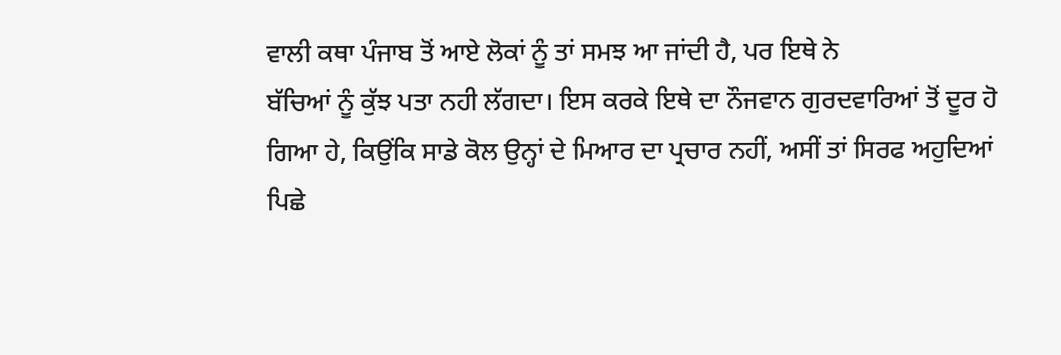ਵਾਲੀ ਕਥਾ ਪੰਜਾਬ ਤੋਂ ਆਏ ਲੋਕਾਂ ਨੂੰ ਤਾਂ ਸਮਝ ਆ ਜਾਂਦੀ ਹੈ, ਪਰ ਇਥੇ ਨੇ
ਬੱਚਿਆਂ ਨੂੰ ਕੁੱਝ ਪਤਾ ਨਹੀ ਲੱਗਦਾ। ਇਸ ਕਰਕੇ ਇਥੇ ਦਾ ਨੌਜਵਾਨ ਗੁਰਦਵਾਰਿਆਂ ਤੋਂ ਦੂਰ ਹੋ
ਗਿਆ ਹੇ, ਕਿਉਂਕਿ ਸਾਡੇ ਕੋਲ ਉਨ੍ਹਾਂ ਦੇ ਮਿਆਰ ਦਾ ਪ੍ਰਚਾਰ ਨਹੀਂ, ਅਸੀਂ ਤਾਂ ਸਿਰਫ ਅਹੁਦਿਆਂ
ਪਿਛੇ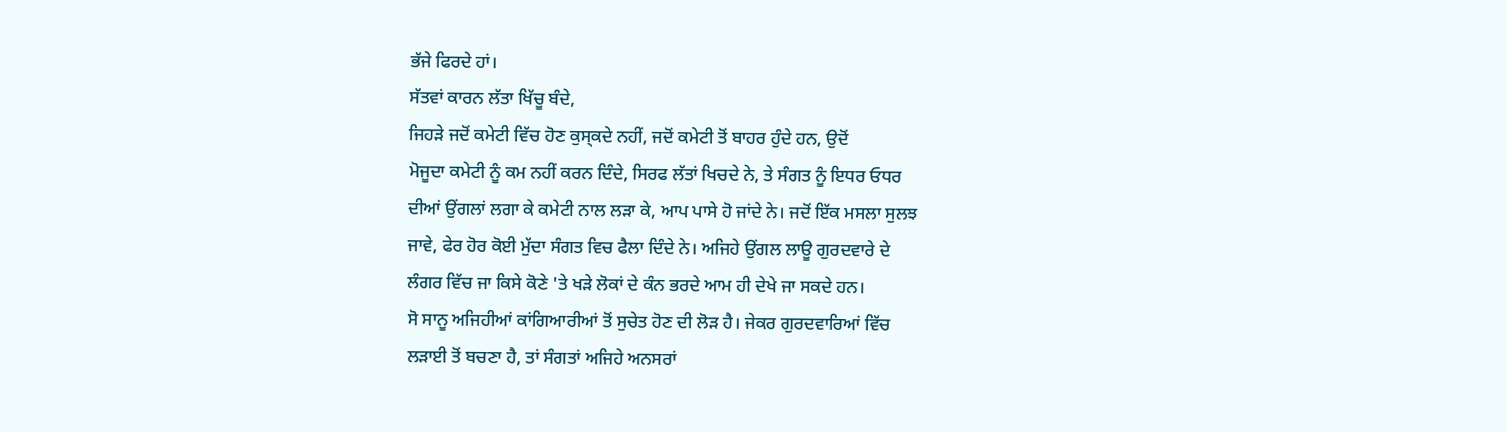ਭੱਜੇ ਫਿਰਦੇ ਹਾਂ।
ਸੱਤਵਾਂ ਕਾਰਨ ਲੱਤਾ ਖਿੱਚੂ ਬੰਦੇ,
ਜਿਹੜੇ ਜਦੋਂ ਕਮੇਟੀ ਵਿੱਚ ਹੋਣ ਕੁਸ੍ਕਦੇ ਨਹੀਂ, ਜਦੋਂ ਕਮੇਟੀ ਤੋਂ ਬਾਹਰ ਹੁੰਦੇ ਹਨ, ਉਦੋਂ
ਮੋਜੂਦਾ ਕਮੇਟੀ ਨੂੰ ਕਮ ਨਹੀਂ ਕਰਨ ਦਿੰਦੇ, ਸਿਰਫ ਲੱਤਾਂ ਖਿਚਦੇ ਨੇ, ਤੇ ਸੰਗਤ ਨੂੰ ਇਧਰ ਓਧਰ
ਦੀਆਂ ਉਂਗਲਾਂ ਲਗਾ ਕੇ ਕਮੇਟੀ ਨਾਲ ਲੜਾ ਕੇ, ਆਪ ਪਾਸੇ ਹੋ ਜਾਂਦੇ ਨੇ। ਜਦੋਂ ਇੱਕ ਮਸਲਾ ਸੁਲਝ
ਜਾਵੇ, ਫੇਰ ਹੋਰ ਕੋਈ ਮੁੱਦਾ ਸੰਗਤ ਵਿਚ ਫੈਲਾ ਦਿੰਦੇ ਨੇ। ਅਜਿਹੇ ਉਂਗਲ ਲਾਊ ਗੁਰਦਵਾਰੇ ਦੇ
ਲੰਗਰ ਵਿੱਚ ਜਾ ਕਿਸੇ ਕੋਣੇ 'ਤੇ ਖੜੇ ਲੋਕਾਂ ਦੇ ਕੰਨ ਭਰਦੇ ਆਮ ਹੀ ਦੇਖੇ ਜਾ ਸਕਦੇ ਹਨ।
ਸੋ ਸਾਨੂ ਅਜਿਹੀਆਂ ਕਾਂਗਿਆਰੀਆਂ ਤੋਂ ਸੁਚੇਤ ਹੋਣ ਦੀ ਲੋੜ ਹੈ। ਜੇਕਰ ਗੁਰਦਵਾਰਿਆਂ ਵਿੱਚ
ਲੜਾਈ ਤੋਂ ਬਚਣਾ ਹੈ, ਤਾਂ ਸੰਗਤਾਂ ਅਜਿਹੇ ਅਨਸਰਾਂ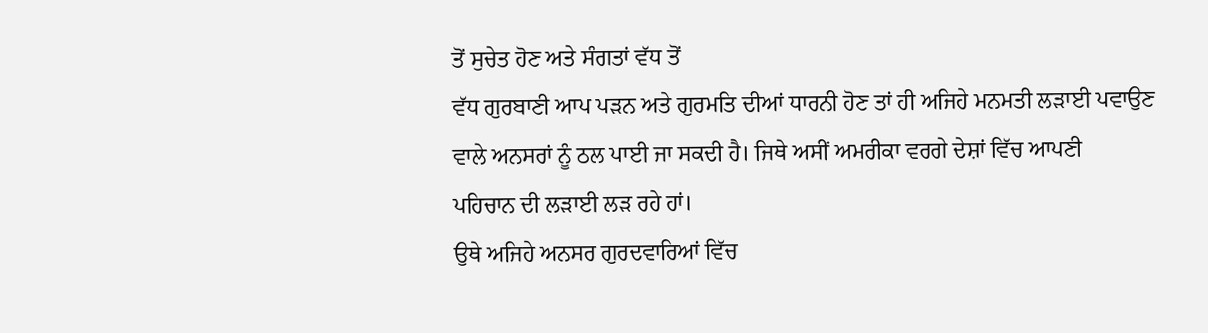ਤੋਂ ਸੁਚੇਤ ਹੋਣ ਅਤੇ ਸੰਗਤਾਂ ਵੱਧ ਤੋਂ
ਵੱਧ ਗੁਰਬਾਣੀ ਆਪ ਪੜਨ ਅਤੇ ਗੁਰਮਤਿ ਦੀਆਂ ਧਾਰਨੀ ਹੋਣ ਤਾਂ ਹੀ ਅਜਿਹੇ ਮਨਮਤੀ ਲੜਾਈ ਪਵਾਉਣ
ਵਾਲੇ ਅਨਸਰਾਂ ਨੂੰ ਠਲ ਪਾਈ ਜਾ ਸਕਦੀ ਹੈ। ਜਿਥੇ ਅਸੀਂ ਅਮਰੀਕਾ ਵਰਗੇ ਦੇਸ਼ਾਂ ਵਿੱਚ ਆਪਣੀ
ਪਹਿਚਾਨ ਦੀ ਲੜਾਈ ਲੜ ਰਹੇ ਹਾਂ।
ਉਥੇ ਅਜਿਹੇ ਅਨਸਰ ਗੁਰਦਵਾਰਿਆਂ ਵਿੱਚ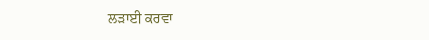ਲੜਾਈ ਕਰਵਾ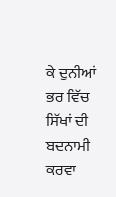ਕੇ ਦੁਨੀਆਂ
ਭਰ ਵਿੱਚ ਸਿੱਖਾਂ ਦੀ ਬਦਨਾਮੀ ਕਰਵਾ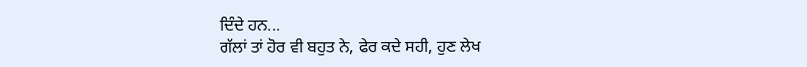ਦਿੰਦੇ ਹਨ...
ਗੱਲਾਂ ਤਾਂ ਹੋਰ ਵੀ ਬਹੁਤ ਨੇ, ਫੇਰ ਕਦੇ ਸਹੀ, ਹੁਣ ਲੇਖ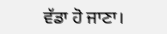ਵੱਡਾ ਹੋ ਜਾਣਾ।